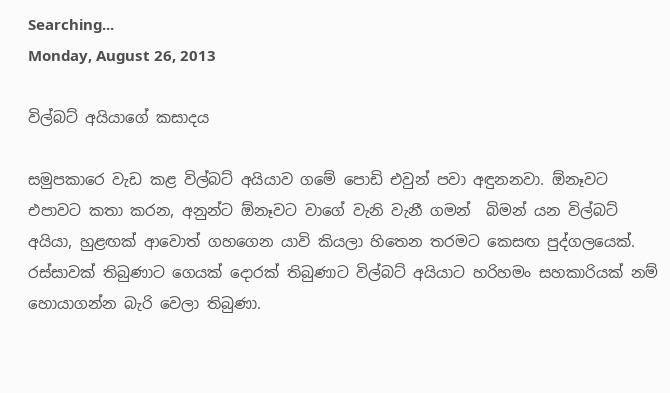Searching...
Monday, August 26, 2013

විල්බට් අයියාගේ කසාදය

සමුපකාරෙ වැඩ කළ විල්බට් අයියාව ගමේ ‍පොඩි එවුන් පවා අඳුනනවා. ඕනෑවට එපාවට කතා කරන, අනුන්ට ඕනෑවට වාගේ වැනි වැනී ගමන්  බිමන් යන විල්බට් අයියා, හුළඟක් ආවොත් ගහගෙන යාවි කියලා හිතෙන තරමට කෙසඟ පුද්ගලයෙක්. රස්සාවක් තිබුණාට ගෙයක් දොරක් තිබුණාට විල්බට් අයියාට හරිහමං සහකාරියක් නම් හොයාගන්න බැරි වෙලා තිබුණා.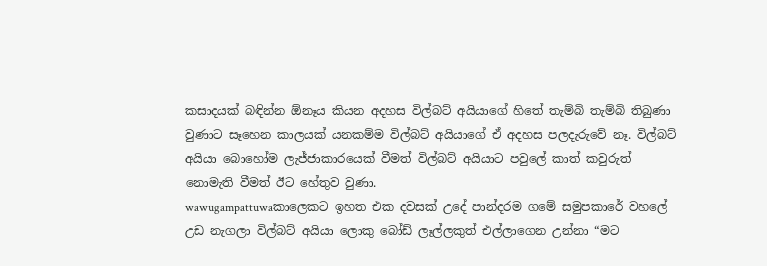කසාදයක් බඳින්න ඕනෑය කියන අදහස විල්බට් අයියාගේ හිතේ තැම්බි තැම්බි තිබුණා වුණාට සෑහෙන කාලයක් යනකම්ම විල්බට් අයියාගේ ඒ අදහස පලදැරුවේ නෑ. විල්බට් අයියා බොහෝම ලැජ්ජාකාරයෙක් වීමත් විල්බට් අයියාට පවු‍ලේ කාත් කවුරුත් නොමැති වීමත් ඊට හේතුව වුණා.
wawugampattuwaකාලෙකට ඉහත එක දවසක් උදේ පාන්දරම ගමේ සමුපකාරේ වහ‍ලේ උඩ නැගලා විල්බට් අයියා ලොකු බෝඩ් ලෑල්ලකුත් එල්ලාගෙන උන්නා “මට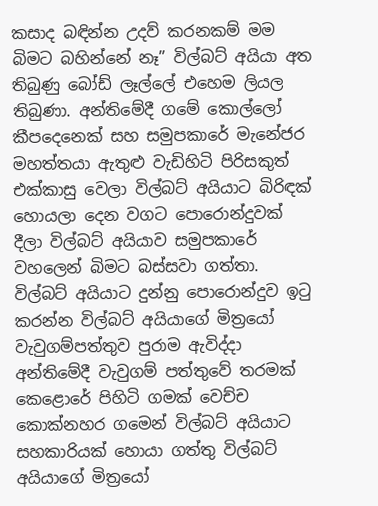කසාද බඳින්න උදව් කරනකම් මම බිමට බහින්නේ නෑ” විල්බට් අයියා අත තිබුණු බෝඩ් ලෑල්‍ලේ එහෙම ලියල තිබුණා. අන්තිමේදී ගමේ කොල්ලෝ කීපදෙනෙක් සහ සමුපකාරේ මැනේජර මහත්තයා ඇතුළු වැඩිහිටි පිරිසකුත් එක්කාසු වෙලා විල්බට් අයියාට බිරිඳක් හොයලා දෙන වගට ‍පොරොන්දුවක් දීලා විල්බට් අයියාව සමුපකාරේ වහලෙන් බිමට බස්සවා ගත්තා.
විල්බට් අයියාට දුන්නු ‍පොරොන්දුව ඉටු කරන්න විල්බට් අයියාගේ මිත්‍රයෝ වැවුගම්පත්තුව පුරාම ඇවිද්දා අන්තිමේදී වැවුගම් පත්තුවේ තරමක් කෙළොරේ පිහිටි ගමක් වෙච්ච කොක්නහර ගමෙන් විල්බට් අයියාට සහකාරියක් හොයා ගත්තු විල්බට් අයියාගේ මිත්‍රයෝ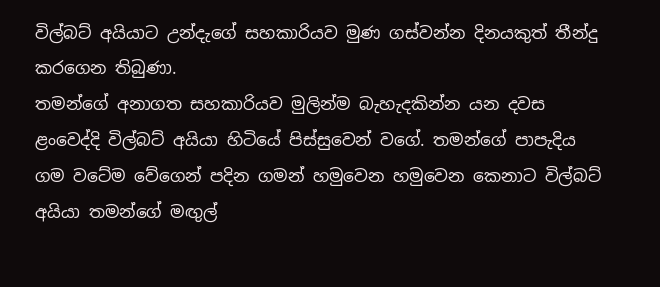විල්බට් අයියාට උන්දැගේ සහකාරියව මුණ ගස්වන්න දිනයකුත් තීන්දු කරගෙන තිබුණා.
තමන්ගේ අනාගත සහකාරියව මුලින්ම බැහැදකින්න යන දවස ළංවෙද්දි විල්බට් අයියා හිටියේ පිස්සුවෙන් වගේ. තමන්ගේ පාපැදිය ගම වටේම වේගෙන් පදින ගමන් හමුවෙන හමුවෙන කෙනාට විල්බට් අයියා තමන්ගේ මඟුල්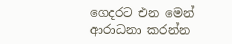ගෙදරට එන මෙන් ආරාධනා කරන්න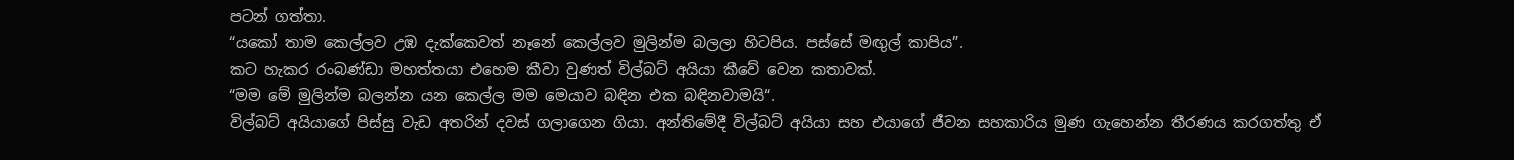පටන් ගත්තා.
“යකෝ තාම කෙල්ලව උඹ දැක්කෙවත් නෑනේ කෙල්ලව මුලින්ම බලලා හිටපිය. පස්සේ මඟුල් කාපිය”.
කට හැකර රංබණ්ඩා මහත්තයා එහෙම කීවා වුණත් විල්බට් අයියා කීවේ වෙන කතාවක්.
“මම මේ මුලින්ම බලන්න යන කෙල්ල මම මෙයාව බඳින එක බඳිනවාමයි“.
විල්බට් අයියාගේ පිස්සු වැඩ අතරින් දවස් ගලාගෙන ගියා. අන්තිමේදී විල්බට් අයියා සහ එයාගේ ජීවන සහකාරිය මුණ ගැහෙන්න තීරණය කරගත්තු ඒ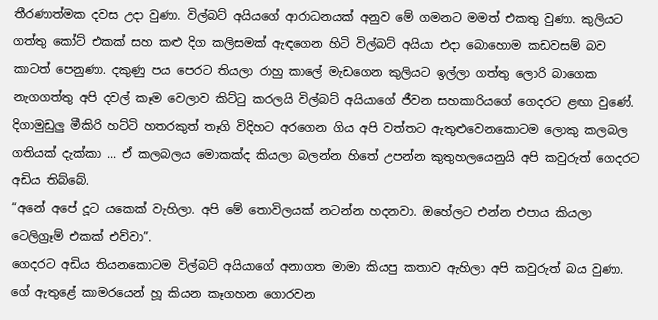තීරණාත්මක දවස උදා වුණා. විල්බට් අයියගේ ආරාධනයක් අනුව මේ ගමනට මමත් එකතු වුණා. කුලියට ගත්තු කෝට් එකක් සහ කළු දිග කලිසමක් ඇඳගෙන හිටි විල්බට් අයියා එදා බොහොම කඩවසම් බව කාටත් පෙනුණා. දකුණු පය පෙරට තියලා රාහු කා‍ලේ මැඩගෙන කුලියට ඉල්ලා ගත්තු ලොරි බාගෙක නැගගත්තු අපි දවල් කෑම වෙලාව කිට්ටු කරලයි විල්බට් අයියාගේ ජීවන සහකාරියගේ ගෙදරට ළඟා වුණේ. දිගාමුඩුලු මීකිරි හට්ටි හතරකුත් තෑගි විදිහට අරගෙන ගිය අපි වත්තට ඇතුළුවෙනකොටම ලොකු කලබල ගතියක් දැක්කා ... ඒ කලබලය මොකක්ද කියලා බලන්න හිතේ උපන්න කුතුහලයෙනුයි අපි කවුරුත් ගෙදරට අඩිය තිබ්බේ.
“අනේ අපේ දූට යකෙක් වැහිලා. අපි මේ තොවිලයක් නටන්න හදනවා. ඔහේලට එන්න එපාය කියලා ටෙලිග්‍රෑම් එකක් එව්වා”.
ගෙදරට අඩිය තියනකොටම විල්බට් අයියාගේ අනාගත මාමා කියපු කතාව ඇහිලා අපි කවුරුත් බය වුණා. ගේ ඇතුළේ කාමරයෙන් හූ කියන කෑගහන ගොරවන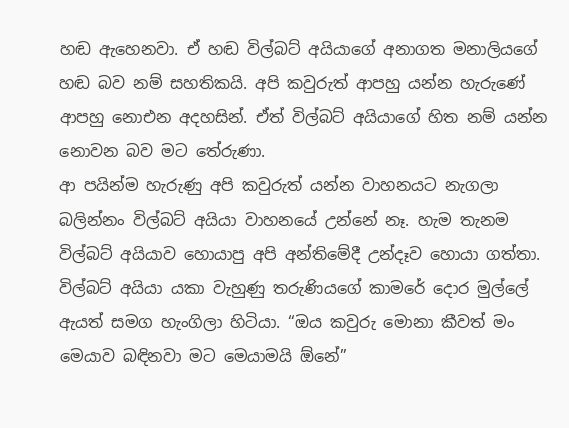හඬ ඇහෙනවා. ඒ හඬ විල්බට් අයියාගේ අනාගත මනාලියගේ හඬ බව නම් සහතිකයි. අපි කවුරුත් ආපහු යන්න හැරුණේ ආපහු නොඑන අදහසින්. ඒත් විල්බට් අයියාගේ හිත නම් යන්න නොවන බව මට තේරුණා.
ආ පයින්ම හැරුණු අපි කවුරුත් යන්න වාහනයට නැගලා බලින්නං විල්බට් අයියා වාහනයේ උන්නේ නෑ. හැම තැනම විල්බට් අයියාව හොයාපු අපි අන්තිමේදී උන්දෑව හොයා ගත්තා. විල්බට් අයියා යකා වැහුණු තරුණියගේ කාමරේ දොර මුල්‍ලේ ඇයත් සමග හැංගිලා හිටියා. “ඔය කවුරු මොනා කීවත් මං මෙයාව බඳිනවා මට මෙයාමයි ඕනේ”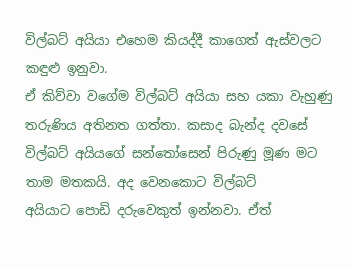විල්බට් අයියා එහෙම කියද්දී කාගෙත් ඇස්වලට කඳුළු ඉනුවා.
ඒ කිව්වා වගේම විල්බට් අයියා සහ යකා වැහුණු තරුණිය අතිනත ගත්තා. කසාද බැන්ද දවසේ විල්බට් අයියගේ සන්තෝසෙන් පිරුණු මූණ මට තාම මතකයි. අද වෙනකොට විල්බට් අයියාට ‍පොඩි දරුවෙකුත් ඉන්නවා. ඒත්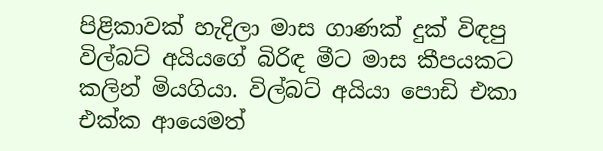පිළිකාවක් හැදිලා මාස ගාණක් දුක් විඳපු විල්බට් අයියගේ බිරිඳ මීට මාස කීපයකට කලින් මියගියා. විල්බට් අයියා ‍පොඩි එකා එක්ක ආයෙමත්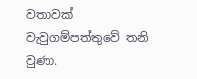වතාවක් වැවුගම්පත්තුවේ තනි වුණා.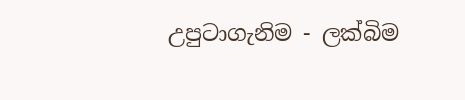උපුටාගැනිම - ලක්බිම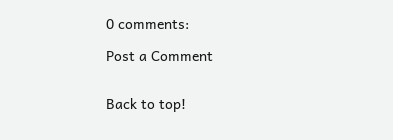0 comments:

Post a Comment


Back to top!